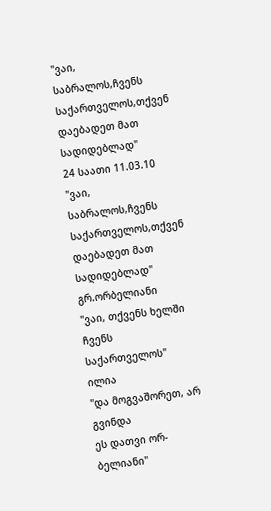"ვაი, საბრალოს,ჩვენს საქართველოს,თქვენ დაებადეთ მათ სადიდებლად"
24 საათი 11.03.10
"ვაი, საბრალოს,ჩვენს საქართველოს,თქვენ დაებადეთ მათ სადიდებლად"
გრ.ორბელიანი
"ვაი, თქვენს ხელში ჩვენს საქართველოს"
ილია
"და მოგვაშორეთ, არ გვინდა
ეს დათვი ორ-ბელიანი"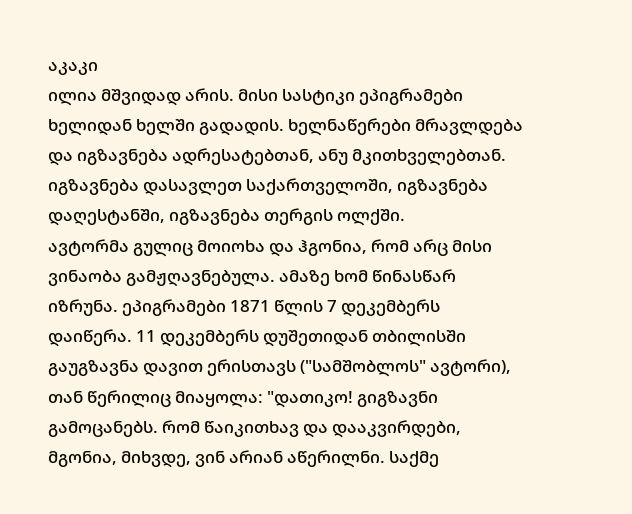აკაკი
ილია მშვიდად არის. მისი სასტიკი ეპიგრამები ხელიდან ხელში გადადის. ხელნაწერები მრავლდება და იგზავნება ადრესატებთან, ანუ მკითხველებთან. იგზავნება დასავლეთ საქართველოში, იგზავნება დაღესტანში, იგზავნება თერგის ოლქში.
ავტორმა გულიც მოიოხა და ჰგონია, რომ არც მისი ვინაობა გამჟღავნებულა. ამაზე ხომ წინასწარ იზრუნა. ეპიგრამები 1871 წლის 7 დეკემბერს დაიწერა. 11 დეკემბერს დუშეთიდან თბილისში გაუგზავნა დავით ერისთავს ("სამშობლოს" ავტორი), თან წერილიც მიაყოლა: "დათიკო! გიგზავნი გამოცანებს. რომ წაიკითხავ და დააკვირდები, მგონია, მიხვდე, ვინ არიან აწერილნი. საქმე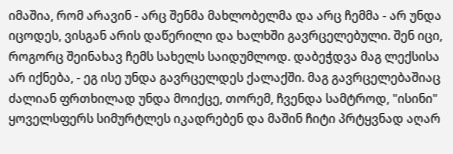იმაშია, რომ არავინ - არც შენმა მახლობელმა და არც ჩემმა - არ უნდა იცოდეს, ვისგან არის დაწერილი და ხალხში გავრცელებული. შენ იცი, როგორც შეინახავ ჩემს სახელს საიდუმლოდ. დაბეჭდვა მაგ ლექსისა არ იქნება, - ეგ ისე უნდა გავრცელდეს ქალაქში. მაგ გავრცელებაშიაც ძალიან ფრთხილად უნდა მოიქცე, თორემ, ჩვენდა სამტროდ, "ისინი" ყოველსფერს სიმურტლეს იკადრებენ და მაშინ ჩიტი პრტყვნად აღარ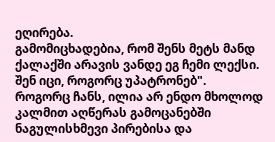ეღირება.
გამომიცხადებია, რომ შენს მეტს მანდ ქალაქში არავის ვანდე ეგ ჩემი ლექსი. შენ იცი, როგორც უპატრონებ".
როგორც ჩანს, ილია არ ენდო მხოლოდ კალმით აღწერას გამოცანებში ნაგულისხმევი პირებისა და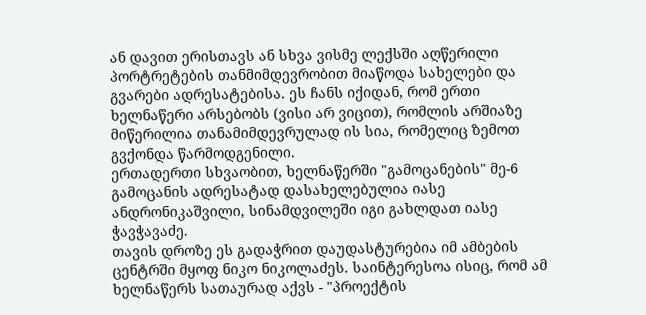ან დავით ერისთავს ან სხვა ვისმე ლექსში აღწერილი პორტრეტების თანმიმდევრობით მიაწოდა სახელები და გვარები ადრესატებისა. ეს ჩანს იქიდან, რომ ერთი ხელნაწერი არსებობს (ვისი არ ვიცით), რომლის არშიაზე მიწერილია თანამიმდევრულად ის სია, რომელიც ზემოთ გვქონდა წარმოდგენილი.
ერთადერთი სხვაობით, ხელნაწერში "გამოცანების" მე-6 გამოცანის ადრესატად დასახელებულია იასე ანდრონიკაშვილი, სინამდვილეში იგი გახლდათ იასე ჭავჭავაძე.
თავის დროზე ეს გადაჭრით დაუდასტურებია იმ ამბების ცენტრში მყოფ ნიკო ნიკოლაძეს. საინტერესოა ისიც, რომ ამ ხელნაწერს სათაურად აქვს - "პროექტის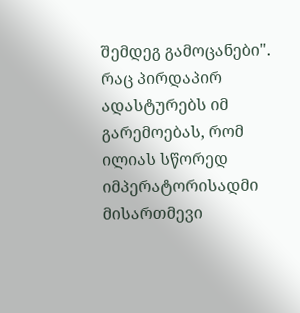შემდეგ გამოცანები". რაც პირდაპირ ადასტურებს იმ გარემოებას, რომ ილიას სწორედ იმპერატორისადმი მისართმევი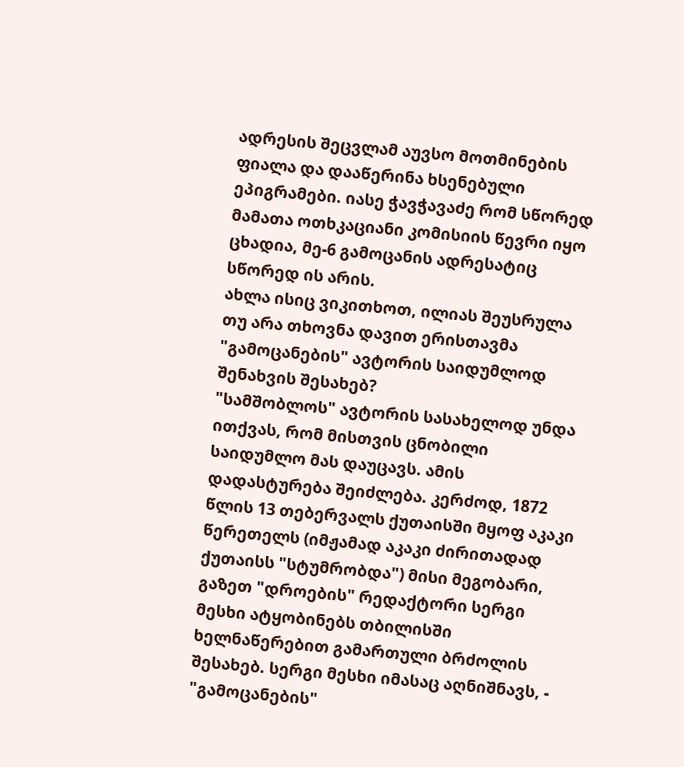ადრესის შეცვლამ აუვსო მოთმინების ფიალა და დააწერინა ხსენებული ეპიგრამები. იასე ჭავჭავაძე რომ სწორედ მამათა ოთხკაციანი კომისიის წევრი იყო ცხადია, მე-6 გამოცანის ადრესატიც სწორედ ის არის.
ახლა ისიც ვიკითხოთ, ილიას შეუსრულა თუ არა თხოვნა დავით ერისთავმა "გამოცანების" ავტორის საიდუმლოდ შენახვის შესახებ?
"სამშობლოს" ავტორის სასახელოდ უნდა ითქვას, რომ მისთვის ცნობილი საიდუმლო მას დაუცავს. ამის დადასტურება შეიძლება. კერძოდ, 1872 წლის 13 თებერვალს ქუთაისში მყოფ აკაკი წერეთელს (იმჟამად აკაკი ძირითადად ქუთაისს "სტუმრობდა") მისი მეგობარი, გაზეთ "დროების" რედაქტორი სერგი მესხი ატყობინებს თბილისში ხელნაწერებით გამართული ბრძოლის შესახებ. სერგი მესხი იმასაც აღნიშნავს, - "გამოცანების"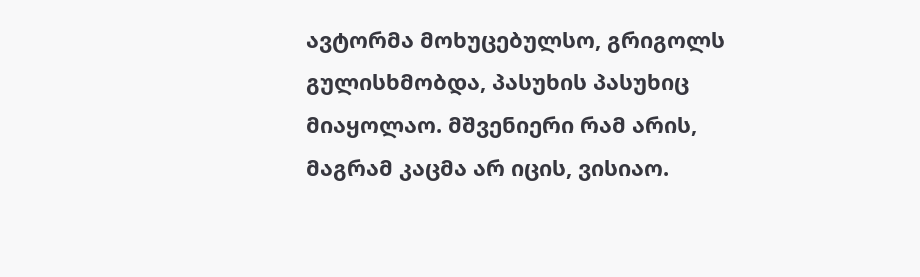ავტორმა მოხუცებულსო, გრიგოლს გულისხმობდა, პასუხის პასუხიც მიაყოლაო. მშვენიერი რამ არის, მაგრამ კაცმა არ იცის, ვისიაო.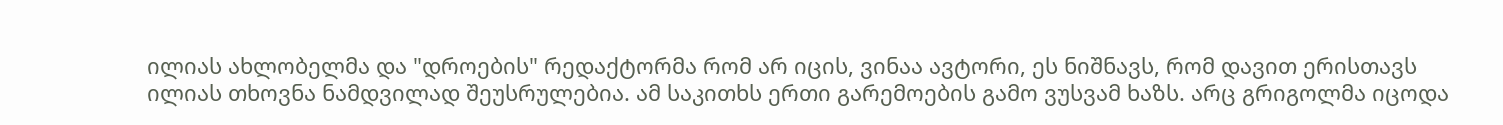ილიას ახლობელმა და "დროების" რედაქტორმა რომ არ იცის, ვინაა ავტორი, ეს ნიშნავს, რომ დავით ერისთავს ილიას თხოვნა ნამდვილად შეუსრულებია. ამ საკითხს ერთი გარემოების გამო ვუსვამ ხაზს. არც გრიგოლმა იცოდა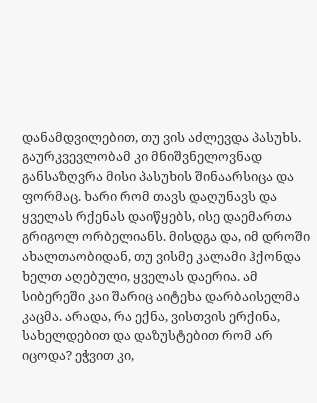დანამდვილებით, თუ ვის აძლევდა პასუხს. გაურკვევლობამ კი მნიშვნელოვნად განსაზღვრა მისი პასუხის შინაარსიცა და ფორმაც. ხარი რომ თავს დაღუნავს და ყველას რქენას დაიწყებს, ისე დაემართა გრიგოლ ორბელიანს. მისდგა და, იმ დროში ახალთაობიდან, თუ ვისმე კალამი ჰქონდა ხელთ აღებული, ყველას დაერია. ამ სიბერეში კაი შარიც აიტეხა დარბაისელმა კაცმა. არადა, რა ექნა, ვისთვის ერქინა, სახელდებით და დაზუსტებით რომ არ იცოდა? ეჭვით კი,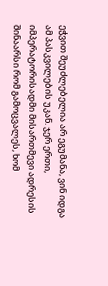ეჭვით შეუძლებელია არ ეგუმანა, ვინ იდგა ამ პასკვილების უკან. ჯერ ერთი, იმპერატორისადმი მისართმევი ადრესის შინაარსი რომ გამოცვალეს, ხომ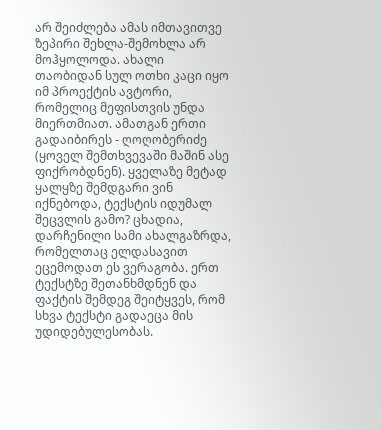არ შეიძლება ამას იმთავითვე ზეპირი შეხლა-შემოხლა არ მოჰყოლოდა. ახალი თაობიდან სულ ოთხი კაცი იყო იმ პროექტის ავტორი, რომელიც მეფისთვის უნდა მიერთმიათ. ამათგან ერთი გადაიბირეს - ღოღობერიძე (ყოველ შემთხვევაში მაშინ ასე ფიქრობდნენ). ყველაზე მეტად ყალყზე შემდგარი ვინ იქნებოდა, ტექსტის იდუმალ შეცვლის გამო? ცხადია, დარჩენილი სამი ახალგაზრდა, რომელთაც ელდასავით ეცემოდათ ეს ვერაგობა. ერთ ტექსტზე შეთანხმდნენ და ფაქტის შემდეგ შეიტყვეს, რომ სხვა ტექსტი გადაეცა მის უდიდებულესობას.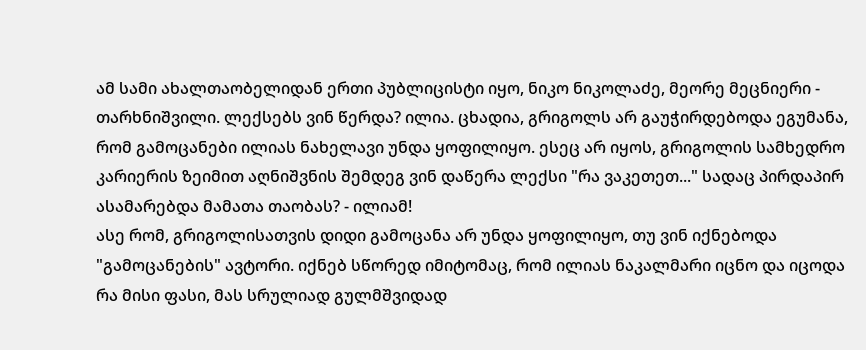ამ სამი ახალთაობელიდან ერთი პუბლიცისტი იყო, ნიკო ნიკოლაძე, მეორე მეცნიერი - თარხნიშვილი. ლექსებს ვინ წერდა? ილია. ცხადია, გრიგოლს არ გაუჭირდებოდა ეგუმანა, რომ გამოცანები ილიას ნახელავი უნდა ყოფილიყო. ესეც არ იყოს, გრიგოლის სამხედრო კარიერის ზეიმით აღნიშვნის შემდეგ ვინ დაწერა ლექსი "რა ვაკეთეთ..." სადაც პირდაპირ ასამარებდა მამათა თაობას? - ილიამ!
ასე რომ, გრიგოლისათვის დიდი გამოცანა არ უნდა ყოფილიყო, თუ ვინ იქნებოდა "გამოცანების" ავტორი. იქნებ სწორედ იმიტომაც, რომ ილიას ნაკალმარი იცნო და იცოდა რა მისი ფასი, მას სრულიად გულმშვიდად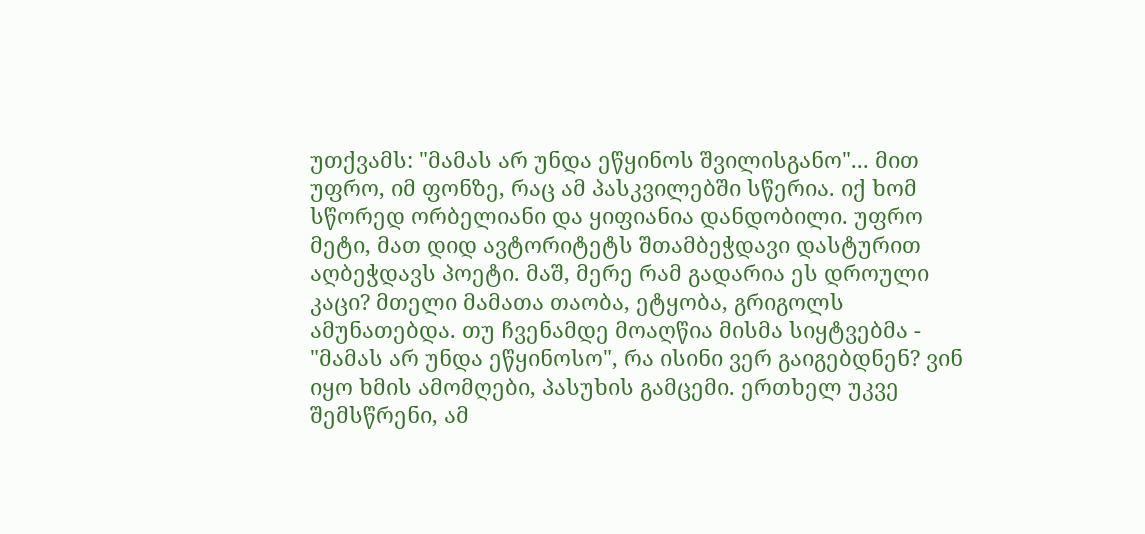უთქვამს: "მამას არ უნდა ეწყინოს შვილისგანო"... მით უფრო, იმ ფონზე, რაც ამ პასკვილებში სწერია. იქ ხომ სწორედ ორბელიანი და ყიფიანია დანდობილი. უფრო მეტი, მათ დიდ ავტორიტეტს შთამბეჭდავი დასტურით აღბეჭდავს პოეტი. მაშ, მერე რამ გადარია ეს დროული კაცი? მთელი მამათა თაობა, ეტყობა, გრიგოლს ამუნათებდა. თუ ჩვენამდე მოაღწია მისმა სიყტვებმა - "მამას არ უნდა ეწყინოსო", რა ისინი ვერ გაიგებდნენ? ვინ იყო ხმის ამომღები, პასუხის გამცემი. ერთხელ უკვე შემსწრენი, ამ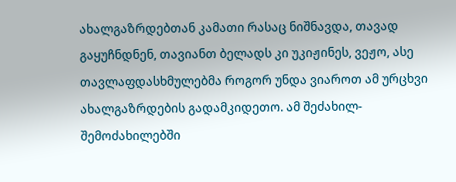ახალგაზრდებთან კამათი რასაც ნიშნავდა, თავად გაყუჩნდნენ, თავიანთ ბელადს კი უკიჟინეს, ვეჟო, ასე თავლაფდასხმულებმა როგორ უნდა ვიაროთ ამ ურცხვი ახალგაზრდების გადამკიდეთო. ამ შეძახილ-შემოძახილებში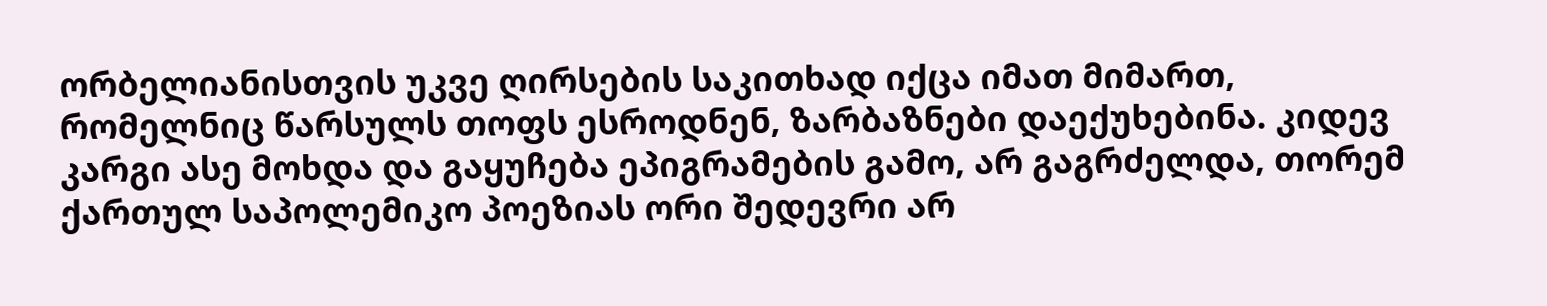ორბელიანისთვის უკვე ღირსების საკითხად იქცა იმათ მიმართ, რომელნიც წარსულს თოფს ესროდნენ, ზარბაზნები დაექუხებინა. კიდევ კარგი ასე მოხდა და გაყუჩება ეპიგრამების გამო, არ გაგრძელდა, თორემ ქართულ საპოლემიკო პოეზიას ორი შედევრი არ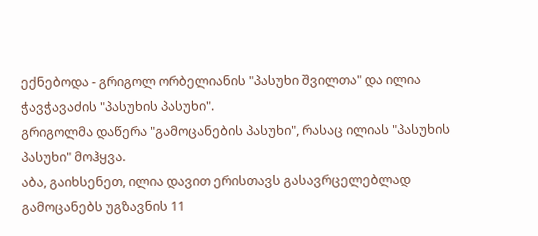ექნებოდა - გრიგოლ ორბელიანის "პასუხი შვილთა" და ილია ჭავჭავაძის "პასუხის პასუხი".
გრიგოლმა დაწერა "გამოცანების პასუხი", რასაც ილიას "პასუხის პასუხი" მოჰყვა.
აბა, გაიხსენეთ, ილია დავით ერისთავს გასავრცელებლად გამოცანებს უგზავნის 11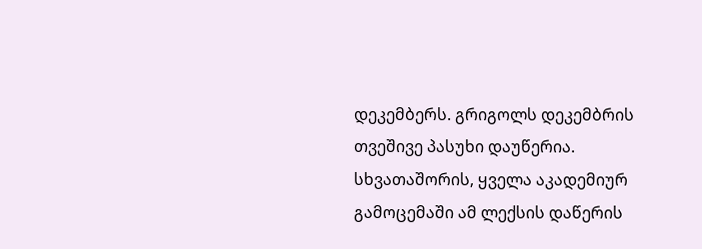დეკემბერს. გრიგოლს დეკემბრის თვეშივე პასუხი დაუწერია. სხვათაშორის, ყველა აკადემიურ გამოცემაში ამ ლექსის დაწერის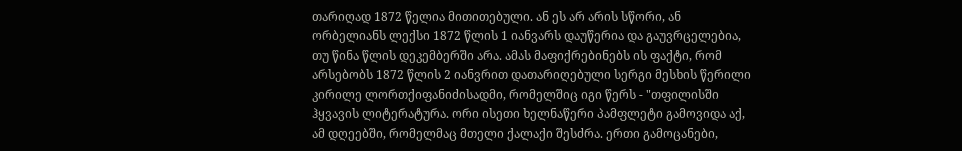თარიღად 1872 წელია მითითებული. ან ეს არ არის სწორი, ან ორბელიანს ლექსი 1872 წლის 1 იანვარს დაუწერია და გაუვრცელებია, თუ წინა წლის დეკემბერში არა. ამას მაფიქრებინებს ის ფაქტი, რომ არსებობს 1872 წლის 2 იანვრით დათარიღებული სერგი მესხის წერილი კირილე ლორთქიფანიძისადმი, რომელშიც იგი წერს - "თფილისში ჰყვავის ლიტერატურა. ორი ისეთი ხელნაწერი პამფლეტი გამოვიდა აქ, ამ დღეებში, რომელმაც მთელი ქალაქი შესძრა. ერთი გამოცანები,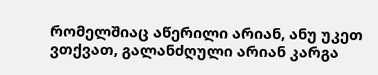რომელშიაც აწერილი არიან, ანუ უკეთ ვთქვათ, გალანძღული არიან კარგა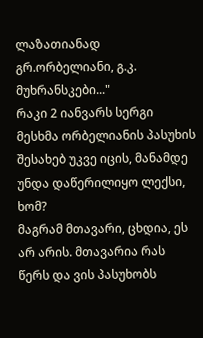ლაზათიანად გრ.ორბელიანი, გ.კ. მუხრანსკები..."
რაკი 2 იანვარს სერგი მესხმა ორბელიანის პასუხის შესახებ უკვე იცის, მანამდე უნდა დაწერილიყო ლექსი, ხომ?
მაგრამ მთავარი, ცხდია, ეს არ არის. მთავარია რას წერს და ვის პასუხობს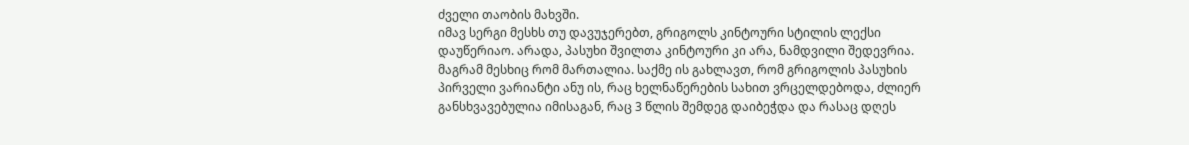ძველი თაობის მახვში.
იმავ სერგი მესხს თუ დავუჯერებთ, გრიგოლს კინტოური სტილის ლექსი დაუწერიაო. არადა, პასუხი შვილთა კინტოური კი არა, ნამდვილი შედევრია. მაგრამ მესხიც რომ მართალია. საქმე ის გახლავთ, რომ გრიგოლის პასუხის პირველი ვარიანტი ანუ ის, რაც ხელნაწერების სახით ვრცელდებოდა, ძლიერ განსხვავებულია იმისაგან, რაც 3 წლის შემდეგ დაიბეჭდა და რასაც დღეს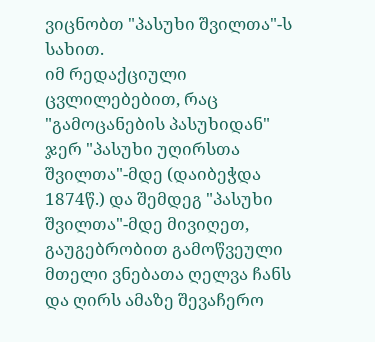ვიცნობთ "პასუხი შვილთა"-ს სახით.
იმ რედაქციული ცვლილებებით, რაც "გამოცანების პასუხიდან" ჯერ "პასუხი უღირსთა შვილთა"-მდე (დაიბეჭდა 1874წ.) და შემდეგ "პასუხი შვილთა"-მდე მივიღეთ,
გაუგებრობით გამოწვეული მთელი ვნებათა ღელვა ჩანს და ღირს ამაზე შევაჩერო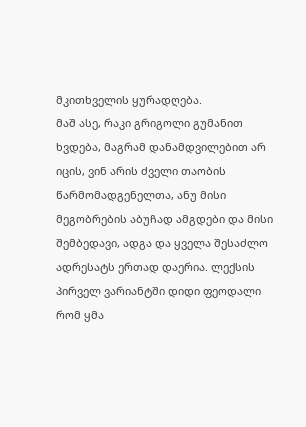მკითხველის ყურადღება.
მაშ ასე, რაკი გრიგოლი გუმანით ხვდება, მაგრამ დანამდვილებით არ იცის, ვინ არის ძველი თაობის წარმომადგენელთა, ანუ მისი მეგობრების აბუჩად ამგდები და მისი შემბედავი, ადგა და ყველა შესაძლო ადრესატს ერთად დაერია. ლექსის პირველ ვარიანტში დიდი ფეოდალი რომ ყმა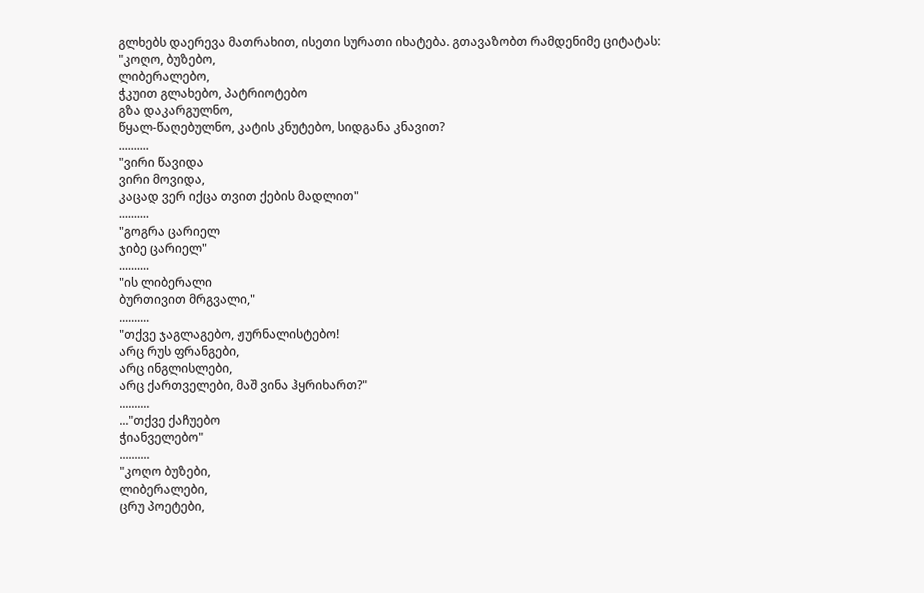გლხებს დაერევა მათრახით, ისეთი სურათი იხატება. გთავაზობთ რამდენიმე ციტატას:
"კოღო, ბუზებო,
ლიბერალებო,
ჭკუით გლახებო, პატრიოტებო
გზა დაკარგულნო,
წყალ-წაღებულნო, კატის კნუტებო, სიდგანა კნავით?
..........
"ვირი წავიდა
ვირი მოვიდა,
კაცად ვერ იქცა თვით ქების მადლით"
..........
"გოგრა ცარიელ
ჯიბე ცარიელ"
..........
"ის ლიბერალი
ბურთივით მრგვალი,"
..........
"თქვე ჯაგლაგებო, ჟურნალისტებო!
არც რუს ფრანგები,
არც ინგლისლები,
არც ქართველები, მაშ ვინა ჰყრიხართ?"
..........
..."თქვე ქაჩუებო
ჭიანველებო"
..........
"კოღო ბუზები,
ლიბერალები,
ცრუ პოეტები,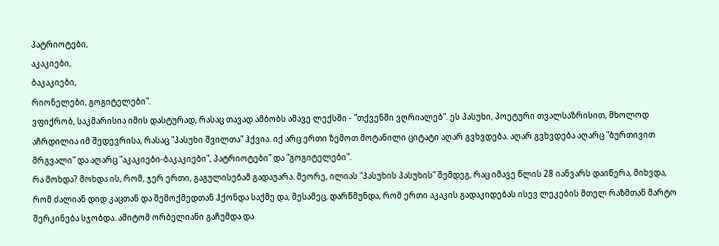პატრიოტები,
აკაკიები,
ბაკაკიები,
რიონელები, გოგიტელები".
ვფიქრობ, საკმარისია იმის დასტურად, რასაც თავად ამბობს ამავე ლექსში - "თქვენში ვღრიალებ". ეს პასუხი, პოეტური თვალსაზრისით, მხოლოდ აჩრდილია იმ შედევრისა, რასაც "პასუხი შვილთა" ჰქვია. იქ არც ერთი ზემოთ მოტანილი ციტატი აღარ გვხვდება. აღარ გვხვდება აღარც "ბურთივით მრგვალი" და აღარც "აკაკიები-ბაკაკიები", პატრიოტები" და "გოგიტელები".
რა მოხდა? მოხდა ის, რომ, ჯერ ერთი, გაგულისებამ გადაუარა. მეორე, ილიას "პასუხის პასუხის" შემდეგ, რაც იმავე წლის 28 იანვარს დაიწერა, მიხვდა, რომ ძალიან დიდ კაცთან და შემოქმედთან ჰქონდა საქმე და, მესამეც, დარწმუნდა, რომ ერთი აკაკის გადაკიდებას ისევ ლეკების მთელ რაზმთან მარტო შერკინება სჯობდა. ამიტომ ორბელიანი გაჩუმდა და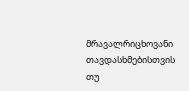მრავალრიცხოვანი თავდასხმებისთვის თუ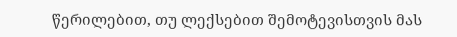წერილებით, თუ ლექსებით შემოტევისთვის მას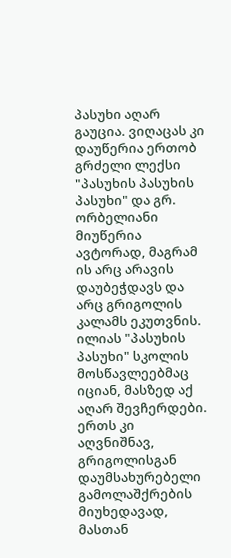პასუხი აღარ გაუცია. ვიღაცას კი დაუწერია ერთობ გრძელი ლექსი "პასუხის პასუხის პასუხი" და გრ. ორბელიანი მიუწერია ავტორად, მაგრამ ის არც არავის დაუბეჭდავს და არც გრიგოლის კალამს ეკუთვნის.
ილიას "პასუხის პასუხი" სკოლის მოსწავლეებმაც იციან, მასზედ აქ აღარ შევჩერდები. ერთს კი აღვნიშნავ, გრიგოლისგან დაუმსახურებელი გამოლაშქრების მიუხედავად, მასთან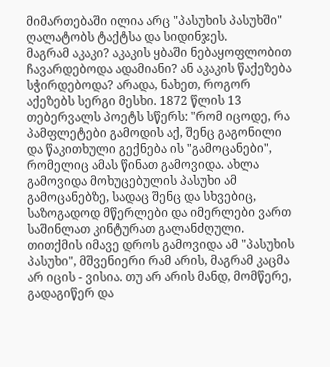მიმართებაში ილია არც "პასუხის პასუხში" ღალატობს ტაქტსა და სიდინჯეს.
მაგრამ აკაკი? აკაკის ყბაში ნებაყოფლობით ჩავარდებოდა ადამიანი? ან აკაკის წაქეზება სჭირდებოდა? არადა, ნახეთ, როგორ აქეზებს სერგი მესხი. 1872 წლის 13 თებერვალს პოეტს სწერს: "რომ იცოდე, რა პამფლეტები გამოდის აქ, შენც გაგონილი და წაკითხული გექნება ის "გამოცანები", რომელიც ამას წინათ გამოვიდა. ახლა გამოვიდა მოხუცებულის პასუხი ამ გამოცანებზე, სადაც შენც და სხვებიც, საზოგადოდ მწერლები და იმერლები ვართ საშინლათ კინტურათ გალანძღული. თითქმის იმავე დროს გამოვიდა ამ "პასუხის პასუხი", მშვენიერი რამ არის, მაგრამ კაცმა არ იცის - ვისია. თუ არ არის მანდ, მომწერე, გადაგიწერ და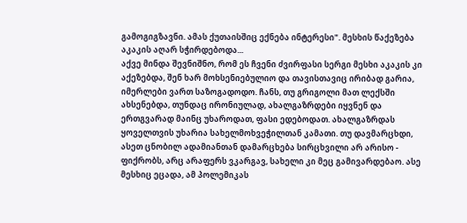გამოგიგზავნი. ამას ქუთაისშიც ექნება ინტერესი". მესხის წაქეზება აკაკის აღარ სჭირდებოდა...
აქვე მინდა შევნიშნო, რომ ეს ჩვენი ძვირფასი სერგი მესხი აკაკის კი აქეზებდა, შენ ხარ მოხსენიებულიო და თავისთავიც ირიბად გარია, იმერლები ვართ საზოგადოდო. ჩანს, თუ გრიგოლი მათ ლექსში ახსენებდა, თუნდაც ირონიულად, ახალგაზრდები იყვნენ და ერთგვარად მაინც უხაროდათ, ფასი ედებოდათ. ახალგაზრდას ყოველთვის უხარია სახელმოხვეჭილთან კამათი. თუ დავმარცხდი, ასეთ ცნობილ ადამიანთან დამარცხება სირცხვილი არ არისო - ფიქრობს, არც არაფერს ვკარგავ, სახელი კი მეც გამივარდებაო. ასე მესხიც ეცადა, ამ პოლემიკას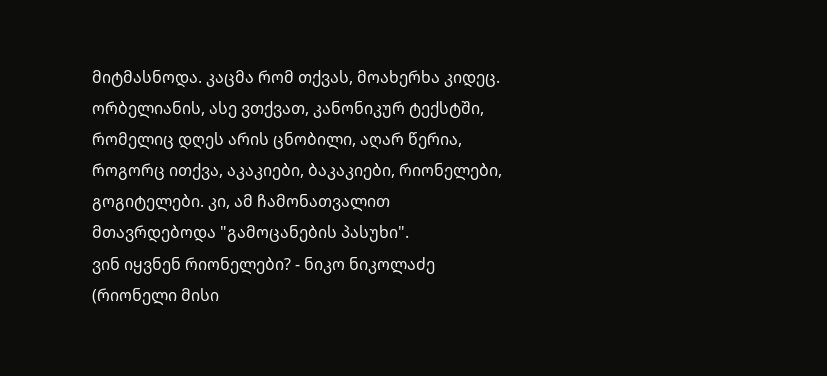მიტმასნოდა. კაცმა რომ თქვას, მოახერხა კიდეც. ორბელიანის, ასე ვთქვათ, კანონიკურ ტექსტში, რომელიც დღეს არის ცნობილი, აღარ წერია, როგორც ითქვა, აკაკიები, ბაკაკიები, რიონელები, გოგიტელები. კი, ამ ჩამონათვალით მთავრდებოდა "გამოცანების პასუხი".
ვინ იყვნენ რიონელები? - ნიკო ნიკოლაძე (რიონელი მისი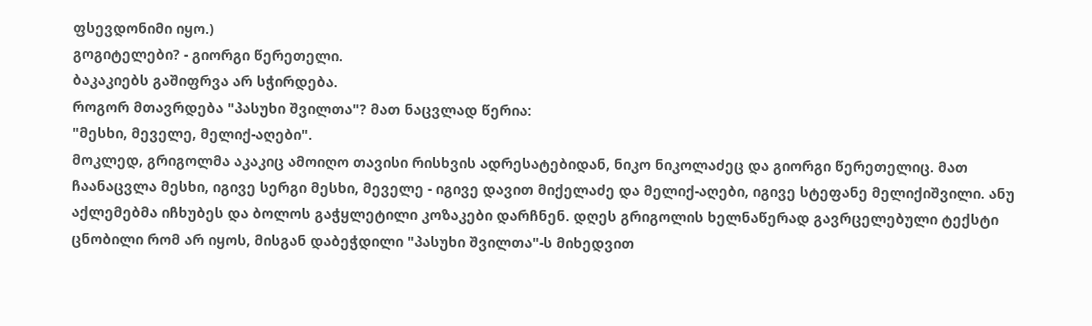ფსევდონიმი იყო.)
გოგიტელები? - გიორგი წერეთელი.
ბაკაკიებს გაშიფრვა არ სჭირდება.
როგორ მთავრდება "პასუხი შვილთა"? მათ ნაცვლად წერია:
"მესხი, მეველე, მელიქ-აღები".
მოკლედ, გრიგოლმა აკაკიც ამოიღო თავისი რისხვის ადრესატებიდან, ნიკო ნიკოლაძეც და გიორგი წერეთელიც. მათ ჩაანაცვლა მესხი, იგივე სერგი მესხი, მეველე - იგივე დავით მიქელაძე და მელიქ-აღები, იგივე სტეფანე მელიქიშვილი. ანუ აქლემებმა იჩხუბეს და ბოლოს გაჭყლეტილი კოზაკები დარჩნენ. დღეს გრიგოლის ხელნაწერად გავრცელებული ტექსტი ცნობილი რომ არ იყოს, მისგან დაბეჭდილი "პასუხი შვილთა"-ს მიხედვით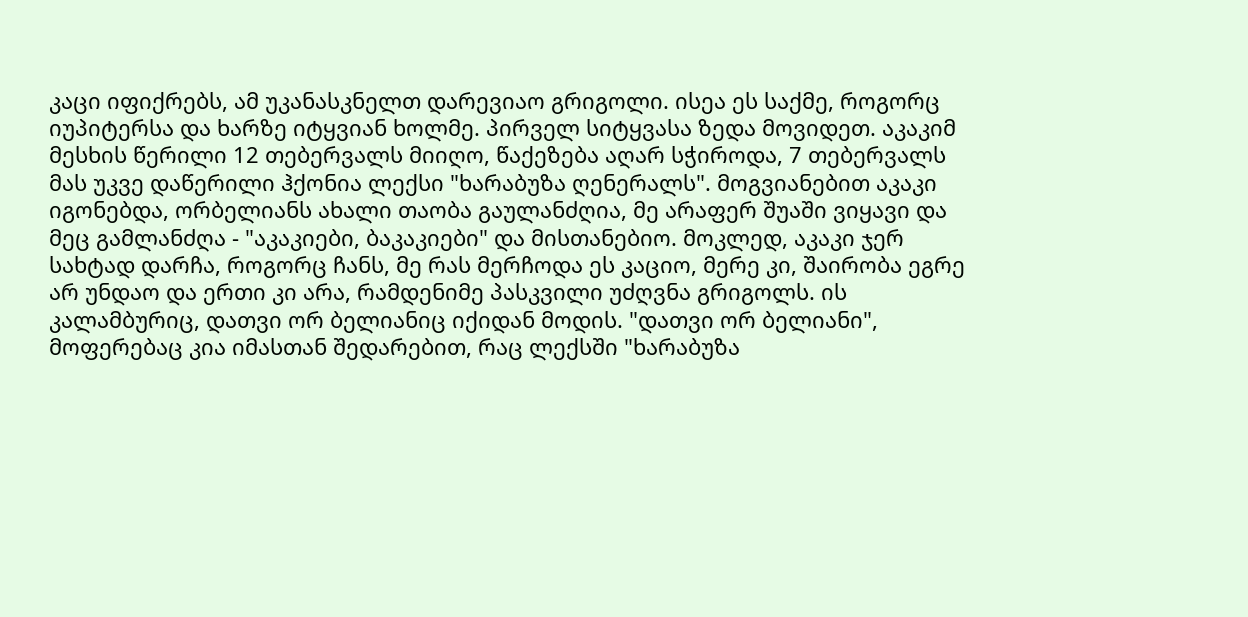კაცი იფიქრებს, ამ უკანასკნელთ დარევიაო გრიგოლი. ისეა ეს საქმე, როგორც იუპიტერსა და ხარზე იტყვიან ხოლმე. პირველ სიტყვასა ზედა მოვიდეთ. აკაკიმ მესხის წერილი 12 თებერვალს მიიღო, წაქეზება აღარ სჭიროდა, 7 თებერვალს მას უკვე დაწერილი ჰქონია ლექსი "ხარაბუზა ღენერალს". მოგვიანებით აკაკი იგონებდა, ორბელიანს ახალი თაობა გაულანძღია, მე არაფერ შუაში ვიყავი და მეც გამლანძღა - "აკაკიები, ბაკაკიები" და მისთანებიო. მოკლედ, აკაკი ჯერ სახტად დარჩა, როგორც ჩანს, მე რას მერჩოდა ეს კაციო, მერე კი, შაირობა ეგრე არ უნდაო და ერთი კი არა, რამდენიმე პასკვილი უძღვნა გრიგოლს. ის კალამბურიც, დათვი ორ ბელიანიც იქიდან მოდის. "დათვი ორ ბელიანი", მოფერებაც კია იმასთან შედარებით, რაც ლექსში "ხარაბუზა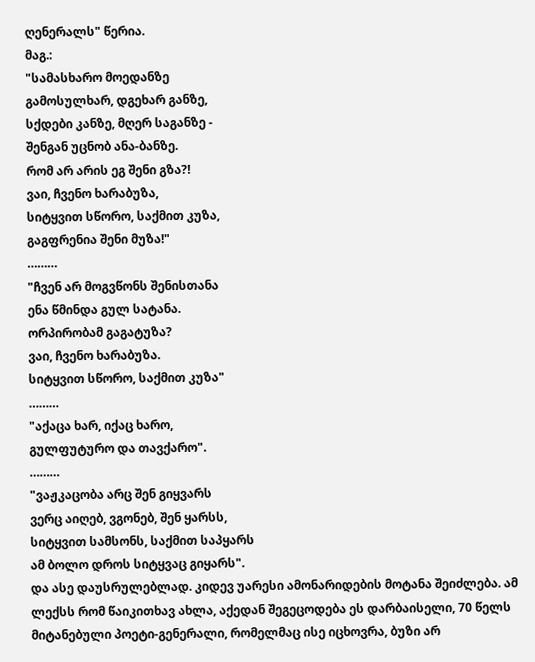ღენერალს" წერია.
მაგ.:
"სამასხარო მოედანზე
გამოსულხარ, დგეხარ განზე,
სქდები კანზე, მღერ საგანზე -
შენგან უცნობ ანა-ბანზე.
რომ არ არის ეგ შენი გზა?!
ვაი, ჩვენო ხარაბუზა,
სიტყვით სწორო, საქმით კუზა,
გაგფრენია შენი მუზა!"
………
"ჩვენ არ მოგვწონს შენისთანა
ენა წმინდა გულ სატანა.
ორპირობამ გაგატუზა?
ვაი, ჩვენო ხარაბუზა.
სიტყვით სწორო, საქმით კუზა"
………
"აქაცა ხარ, იქაც ხარო,
გულფუტურო და თავქარო".
………
"ვაჟკაცობა არც შენ გიყვარს
ვერც აიღებ, ვგონებ, შენ ყარსს,
სიტყვით სამსონს, საქმით საპყარს
ამ ბოლო დროს სიტყვაც გიყარს".
და ასე დაუსრულებლად. კიდევ უარესი ამონარიდების მოტანა შეიძლება. ამ ლექსს რომ წაიკითხავ ახლა, აქედან შეგეცოდება ეს დარბაისელი, 70 წელს მიტანებული პოეტი-გენერალი, რომელმაც ისე იცხოვრა, ბუზი არ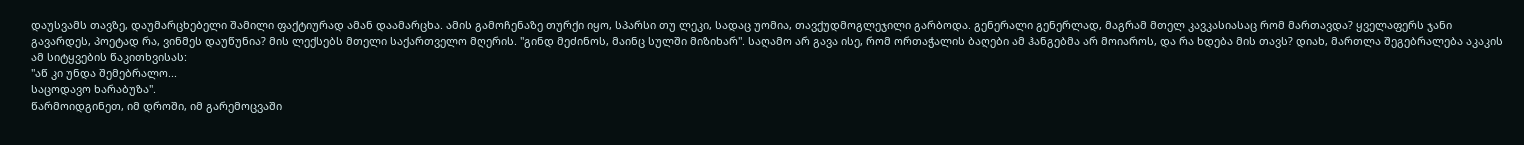დაუსვამს თავზე, დაუმარცხებელი შამილი ფაქტიურად ამან დაამარცხა. ამის გამოჩენაზე თურქი იყო, სპარსი თუ ლეკი, სადაც უომია, თავქუდმოგლეჯილი გარბოდა. გენერალი გენერლად, მაგრამ მთელ კავკასიასაც რომ მართავდა? ყველაფერს ჯანი გავარდეს, პოეტად რა, ვინმეს დაუწუნია? მის ლექსებს მთელი საქართველო მღერის. "გინდ მეძინოს, მაინც სულში მიზიხარ". საღამო არ გავა ისე, რომ ორთაჭალის ბაღები ამ ჰანგებმა არ მოიაროს, და რა ხდება მის თავს? დიახ, მართლა შეგებრალება აკაკის ამ სიტყვების წაკითხვისას:
"აწ კი უნდა შემებრალო...
საცოდავო ხარაბუზა".
წარმოიდგინეთ, იმ დროში, იმ გარემოცვაში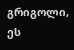გრიგოლი, ეს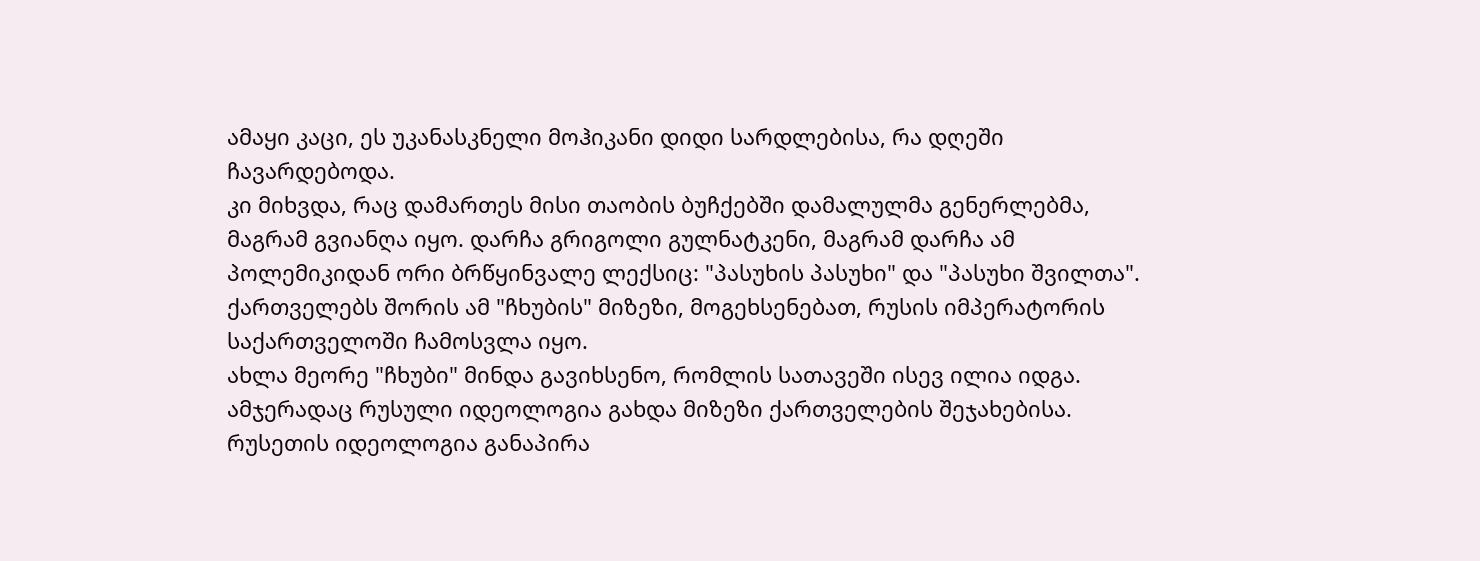ამაყი კაცი, ეს უკანასკნელი მოჰიკანი დიდი სარდლებისა, რა დღეში ჩავარდებოდა.
კი მიხვდა, რაც დამართეს მისი თაობის ბუჩქებში დამალულმა გენერლებმა, მაგრამ გვიანღა იყო. დარჩა გრიგოლი გულნატკენი, მაგრამ დარჩა ამ პოლემიკიდან ორი ბრწყინვალე ლექსიც: "პასუხის პასუხი" და "პასუხი შვილთა".
ქართველებს შორის ამ "ჩხუბის" მიზეზი, მოგეხსენებათ, რუსის იმპერატორის საქართველოში ჩამოსვლა იყო.
ახლა მეორე "ჩხუბი" მინდა გავიხსენო, რომლის სათავეში ისევ ილია იდგა. ამჯერადაც რუსული იდეოლოგია გახდა მიზეზი ქართველების შეჯახებისა. რუსეთის იდეოლოგია განაპირა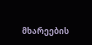მხარეების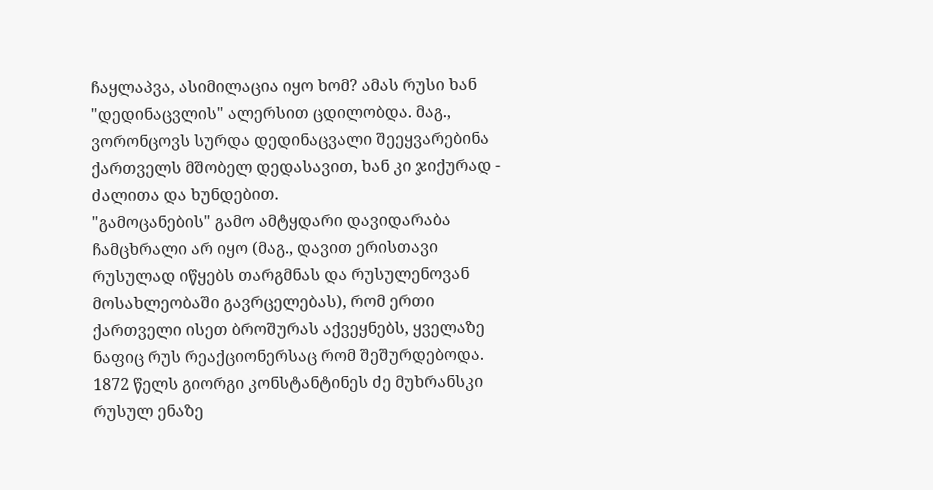ჩაყლაპვა, ასიმილაცია იყო ხომ? ამას რუსი ხან "დედინაცვლის" ალერსით ცდილობდა. მაგ., ვორონცოვს სურდა დედინაცვალი შეეყვარებინა ქართველს მშობელ დედასავით, ხან კი ჯიქურად - ძალითა და ხუნდებით.
"გამოცანების" გამო ამტყდარი დავიდარაბა ჩამცხრალი არ იყო (მაგ., დავით ერისთავი რუსულად იწყებს თარგმნას და რუსულენოვან მოსახლეობაში გავრცელებას), რომ ერთი ქართველი ისეთ ბროშურას აქვეყნებს, ყველაზე ნაფიც რუს რეაქციონერსაც რომ შეშურდებოდა.
1872 წელს გიორგი კონსტანტინეს ძე მუხრანსკი რუსულ ენაზე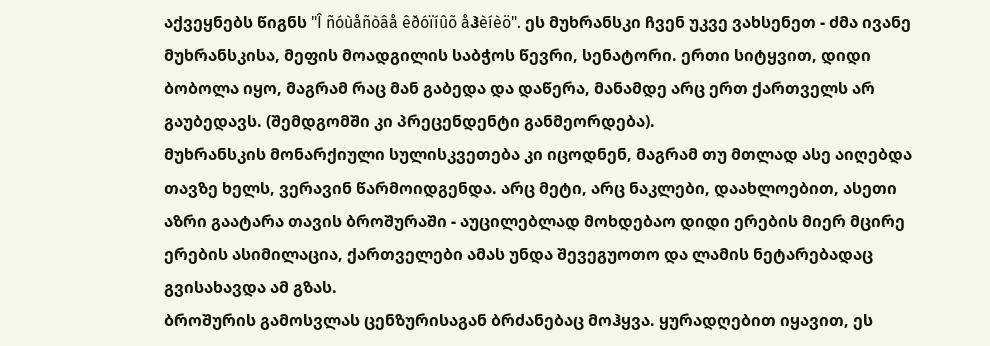აქვეყნებს წიგნს "Î ñóùåñòâå êðóïíûõ åჰèíèö". ეს მუხრანსკი ჩვენ უკვე ვახსენეთ - ძმა ივანე მუხრანსკისა, მეფის მოადგილის საბჭოს წევრი, სენატორი. ერთი სიტყვით, დიდი ბობოლა იყო, მაგრამ რაც მან გაბედა და დაწერა, მანამდე არც ერთ ქართველს არ გაუბედავს. (შემდგომში კი პრეცენდენტი განმეორდება).
მუხრანსკის მონარქიული სულისკვეთება კი იცოდნენ, მაგრამ თუ მთლად ასე აიღებდა თავზე ხელს, ვერავინ წარმოიდგენდა. არც მეტი, არც ნაკლები, დაახლოებით, ასეთი აზრი გაატარა თავის ბროშურაში - აუცილებლად მოხდებაო დიდი ერების მიერ მცირე ერების ასიმილაცია, ქართველები ამას უნდა შევეგუოთო და ლამის ნეტარებადაც გვისახავდა ამ გზას.
ბროშურის გამოსვლას ცენზურისაგან ბრძანებაც მოჰყვა. ყურადღებით იყავით, ეს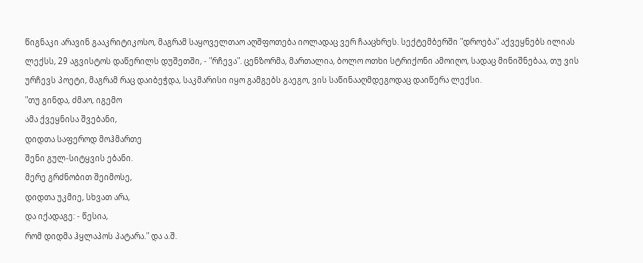წიგნაკი არავინ გააკრიტიკოსო, მაგრამ საყოველთაო აღშფოთება იოლადაც ვერ ჩააცხრეს. სექტემბერში "დროება" აქვეყნებს ილიას ლექსს, 29 აგვისტოს დაწერილს დუშეთში, - "რჩევა". ცენზორმა, მართალია, ბოლო ოთხი სტრიქონი ამოიღო, სადაც მინიშნებაა, თუ ვის ურჩევს პოეტი, მაგრამ რაც დაიბეჭდა, საკმარისი იყო გამგებს გაეგო, ვის საწინააღმდეგოდაც დაიწერა ლექსი.
"თუ გინდა, ძმაო, იგემო
ამა ქვეყნისა შვებანი,
დიდთა საფეროდ მოჰმართე
შენი გულ-სიტყვის ებანი.
მერე გრძნობით შეიმოსე,
დიდთა უკმიე, სხვათ არა,
და იქადაგე: - წესია,
რომ დიდმა ჰყლაპოს პატარა." და ა.შ.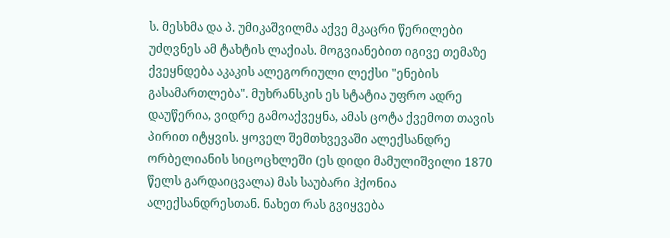ს. მესხმა და პ. უმიკაშვილმა აქვე მკაცრი წერილები უძღვნეს ამ ტახტის ლაქიას. მოგვიანებით იგივე თემაზე ქვეყნდება აკაკის ალეგორიული ლექსი "ენების გასამართლება". მუხრანსკის ეს სტატია უფრო ადრე დაუწერია, ვიდრე გამოაქვეყნა, ამას ცოტა ქვემოთ თავის პირით იტყვის. ყოველ შემთხვევაში ალექსანდრე ორბელიანის სიცოცხლეში (ეს დიდი მამულიშვილი 1870 წელს გარდაიცვალა) მას საუბარი ჰქონია ალექსანდრესთან. ნახეთ რას გვიყვება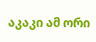აკაკი ამ ორი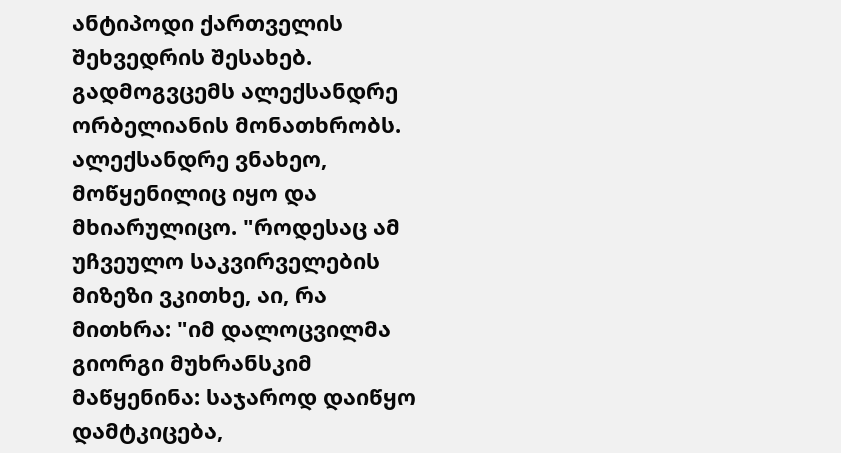ანტიპოდი ქართველის შეხვედრის შესახებ. გადმოგვცემს ალექსანდრე ორბელიანის მონათხრობს. ალექსანდრე ვნახეო, მოწყენილიც იყო და მხიარულიცო. "როდესაც ამ უჩვეულო საკვირველების მიზეზი ვკითხე, აი, რა მითხრა: "იმ დალოცვილმა გიორგი მუხრანსკიმ მაწყენინა: საჯაროდ დაიწყო დამტკიცება,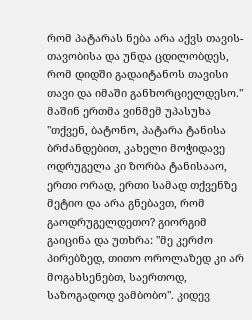რომ პატარას ნება არა აქვს თავის-თავობისა და უნდა ცდილობდეს, რომ დიდში გადაიტანოს თავისი თავი და იმაში განხორციელდესო." მაშინ ერთმა ვინმემ უპასუხა "თქვენ, ბატონო, პატარა ტანისა ბრძანდებით, კახელი მოჭიდავე ოდრუგელა კი ზორბა ტანისააო, ერთი ორად, ერთი სამად თქვენზე მეტიო და არა გნებავთ, რომ გაოდრუგელდეთო? გიორგიმ გაიცინა და უთხრა: "მე კერძო პირებზედ, თითო ოროლაზედ კი არ მოგახსენებთ, საერთოდ, საზოგადოდ ვამბობო". კიდევ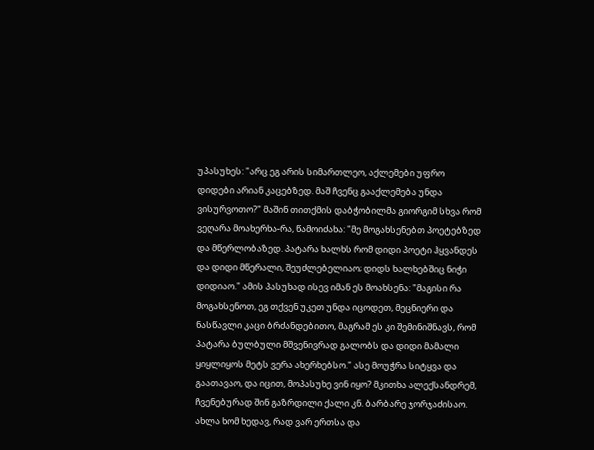უპასუხეს: "არც ეგ არის სიმართლეო, აქლემები უფრო დიდები არიან კაცებზედ. მაშ ჩვენც გააქლემება უნდა ვისურვოთო?" მაშინ თითქმის დაბჭობილმა გიორგიმ სხვა რომ ვეღარა მოახერხა-რა, წამოიძახა: "მე მოგახსენებთ პოეტებზედ და მწერლობაზედ. პატარა ხალხს რომ დიდი პოეტი ჰყვანდეს და დიდი მწერალი, შეუძლებელიაო; დიდს ხალხებშიც ნიჭი დიდიაო." ამის პასუხად ისევ იმან ეს მოახსენა: "მაგისი რა მოგახსენოთ, ეგ თქვენ უკეთ უნდა იცოდეთ, მეცნიერი და ნასწავლი კაცი ბრძანდებითო, მაგრამ ეს კი შემინიშნავს, რომ პატარა ბულბული მშვენივრად გალობს და დიდი მამალი ყიყლიყოს მეტს ვერა ახერხებსო." ასე მოუჭრა სიტყვა და გაათავაო, და იცით, მოპასუხე ვინ იყო? მკითხა ალექსანდრემ, ჩვენებურად შინ გაზრდილი ქალი კნ. ბარბარე ჯორჯაძისაო. ახლა ხომ ხედავ, რად ვარ ერთსა და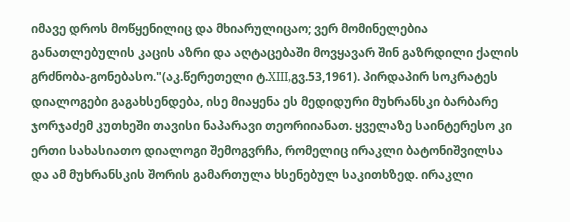იმავე დროს მოწყენილიც და მხიარულიცაო; ვერ მომინელებია განათლებულის კაცის აზრი და აღტაცებაში მოვყავარ შინ გაზრდილი ქალის გრძნობა-გონებასო."(აკ.წერეთელი ტ.XIII,გვ.53,1961). პირდაპირ სოკრატეს დიალოგები გაგახსენდება, ისე მიაყენა ეს მედიდური მუხრანსკი ბარბარე ჯორჯაძემ კუთხეში თავისი ნაპარავი თეორიიანათ. ყველაზე საინტერესო კი ერთი სახასიათო დიალოგი შემოგვრჩა, რომელიც ირაკლი ბატონიშვილსა და ამ მუხრანსკის შორის გამართულა ხსენებულ საკითხზედ. ირაკლი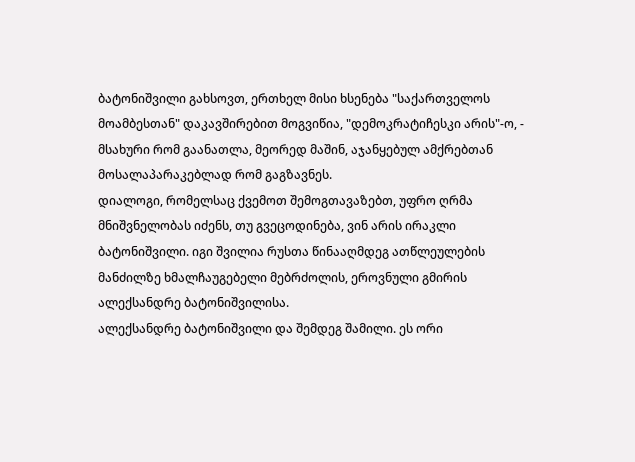ბატონიშვილი გახსოვთ, ერთხელ მისი ხსენება "საქართველოს მოამბესთან" დაკავშირებით მოგვიწია, "დემოკრატიჩესკი არის"-ო, - მსახური რომ გაანათლა, მეორედ მაშინ, აჯანყებულ ამქრებთან მოსალაპარაკებლად რომ გაგზავნეს.
დიალოგი, რომელსაც ქვემოთ შემოგთავაზებთ, უფრო ღრმა მნიშვნელობას იძენს, თუ გვეცოდინება, ვინ არის ირაკლი ბატონიშვილი. იგი შვილია რუსთა წინააღმდეგ ათწლეულების მანძილზე ხმალჩაუგებელი მებრძოლის, ეროვნული გმირის ალექსანდრე ბატონიშვილისა.
ალექსანდრე ბატონიშვილი და შემდეგ შამილი. ეს ორი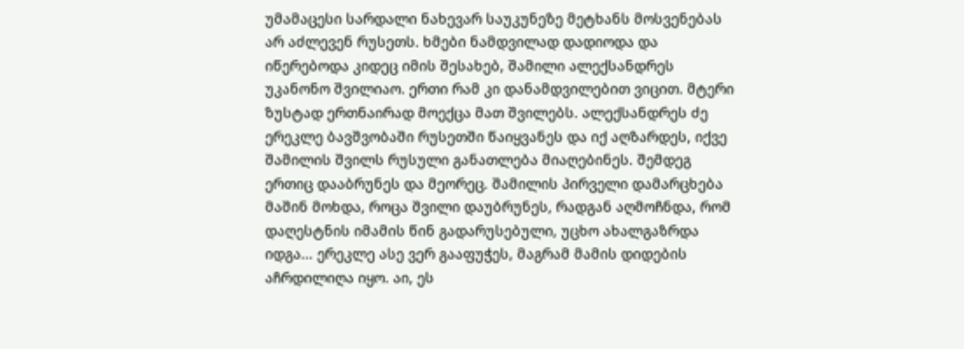უმამაცესი სარდალი ნახევარ საუკუნეზე მეტხანს მოსვენებას არ აძლევენ რუსეთს. ხმები ნამდვილად დადიოდა და იწერებოდა კიდეც იმის შესახებ, შამილი ალექსანდრეს უკანონო შვილიაო. ერთი რამ კი დანამდვილებით ვიცით. მტერი ზუსტად ერთნაირად მოექცა მათ შვილებს. ალექსანდრეს ძე ერეკლე ბავშვობაში რუსეთში წაიყვანეს და იქ აღზარდეს, იქვე შამილის შვილს რუსული განათლება მიაღებინეს. შემდეგ ერთიც დააბრუნეს და მეორეც. შამილის პირველი დამარცხება მაშინ მოხდა, როცა შვილი დაუბრუნეს, რადგან აღმოჩნდა, რომ დაღესტნის იმამის წინ გადარუსებული, უცხო ახალგაზრდა იდგა... ერეკლე ასე ვერ გააფუჭეს, მაგრამ მამის დიდების აჩრდილიღა იყო. აი, ეს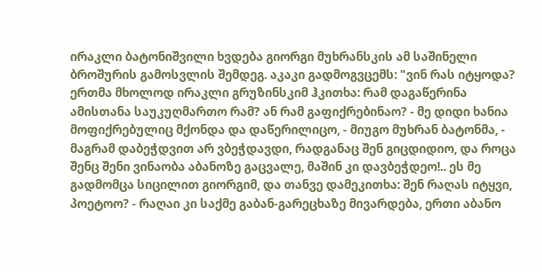ირაკლი ბატონიშვილი ხვდება გიორგი მუხრანსკის ამ საშინელი ბროშურის გამოსვლის შემდეგ. აკაკი გადმოგვცემს: "ვინ რას იტყოდა? ერთმა მხოლოდ ირაკლი გრუზინსკიმ ჰკითხა: რამ დაგაწერინა ამისთანა საუკუღმართო რამ? ან რამ გაფიქრებინაო? - მე დიდი ხანია მოფიქრებულიც მქონდა და დაწერილიცო, - მიუგო მუხრან ბატონმა, - მაგრამ დაბეჭდვით არ ვბეჭდავდი, რადგანაც შენ გიცდიდიო, და როცა შენც შენი ვინაობა აბანოზე გაცვალე, მაშინ კი დავბეჭდეო!.. ეს მე გადმომცა სიცილით გიორგიმ, და თანვე დამეკითხა: შენ რაღას იტყვი, პოეტოო? - რაღაი კი საქმე გაბან-გარეცხაზე მივარდება, ერთი აბანო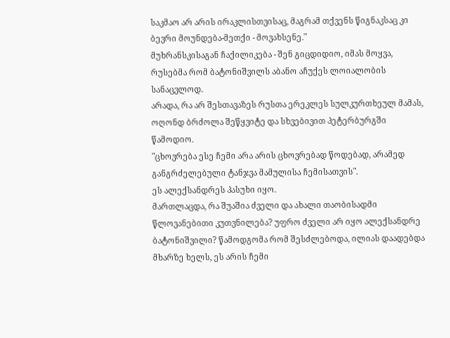საკმაო არ არის ირაკლისთვისაც, მაგრამ თქვენს წიგნაკსაც კი ბევრი მოუნდება-მეთქი - მოვახსენე."
მუხრანსკისაგან ჩაქილიკება - შენ გიცდიდიო, იმას მოყვა, რუსებმა რომ ბატონიშვილს აბანო აჩუქეს ლოიალობის სანაცვლოდ.
არადა, რა არ შესთავაზეს რუსთა ერეკლეს სულკურთხეულ მამას, ოღონდ ბრძოლა შეწყვიტე და სხვებივით პეტერბურგში წამოდიო.
"ცხოვრება ესე ჩემი არა არის ცხოვრებად წოდებად, არამედ განგრძელებული ტანჯვა მამულისა ჩემისათვის".
ეს ალექსანდრეს პასუხი იყო.
მართლაცდა, რა შუაშია ძველი და ახალი თაობისადმი წლოვანებითი კუთვნილება? უფრო ძველი არ იყო ალექსანდრე ბატონიშვილი? წამოდგომა რომ შესძლებოდა, ილიას დაადებდა მხარზე ხელს, ეს არის ჩემი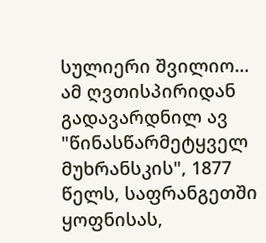სულიერი შვილიო… ამ ღვთისპირიდან გადავარდნილ ავ "წინასწარმეტყველ მუხრანსკის", 1877 წელს, საფრანგეთში ყოფნისას,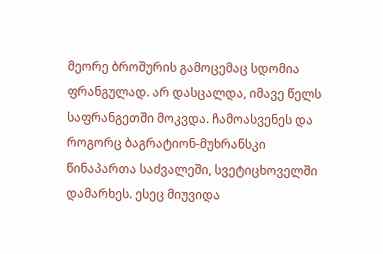მეორე ბროშურის გამოცემაც სდომია ფრანგულად. არ დასცალდა, იმავე წელს საფრანგეთში მოკვდა. ჩამოასვენეს და როგორც ბაგრატიონ-მუხრანსკი წინაპართა საძვალეში, სვეტიცხოველში დამარხეს. ესეც მიუვიდა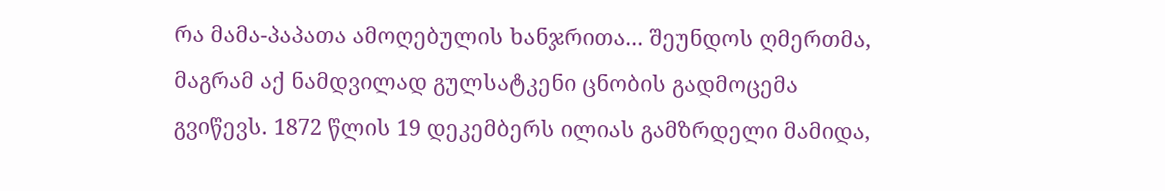რა მამა-პაპათა ამოღებულის ხანჯრითა... შეუნდოს ღმერთმა, მაგრამ აქ ნამდვილად გულსატკენი ცნობის გადმოცემა გვიწევს. 1872 წლის 19 დეკემბერს ილიას გამზრდელი მამიდა,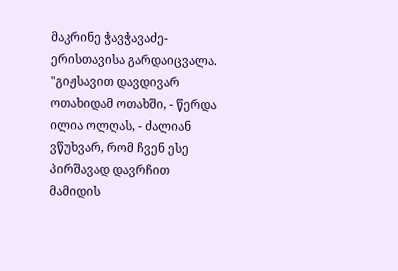მაკრინე ჭავჭავაძე-ერისთავისა გარდაიცვალა.
"გიჟსავით დავდივარ ოთახიდამ ოთახში, - წერდა ილია ოლღას, - ძალიან ვწუხვარ, რომ ჩვენ ესე პირშავად დავრჩით მამიდის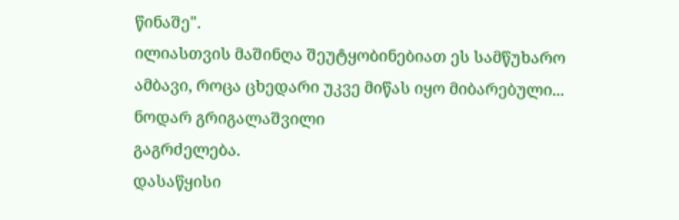წინაშე".
ილიასთვის მაშინღა შეუტყობინებიათ ეს სამწუხარო ამბავი, როცა ცხედარი უკვე მიწას იყო მიბარებული...
ნოდარ გრიგალაშვილი
გაგრძელება.
დასაწყისი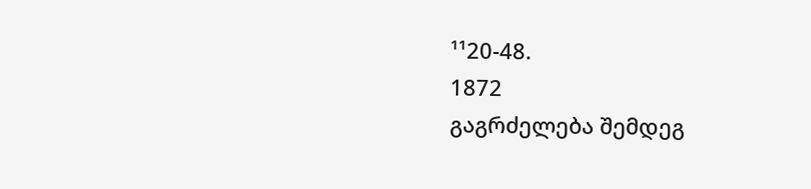¹¹20-48.
1872
გაგრძელება შემდეგ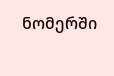ნომერში